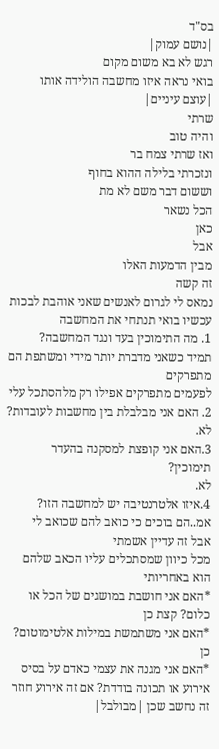בס"ד
|נושם עמוק|
רגש לא בא משום מקום
בואי נראה איזו מחשבה הולידה אותו
|עוצם עיניים|
שרתי
והיה טוב
ואז שרתי צמח בר
ונזכרתי בלילה ההוא בחוף
וששום דבר משם לא מת
הכל נשאר
כאן
אבל
מבין הדמעות האלו
זה קשה
נמאס לי לגרום לאנשים שאני אוהבת לבכות
עכשיו בואי תנתחי את המחשבה
1. מה התימוכין בעד ונגד המחשבה?
תמיד כשאני מדברת יותר מידי ומשתפת הם מתפרקים
לפעמים מתפרקים אפילו רק מלהסתכל עלי
2. האם אני מבלבלת בין מחשבות לעובדות?
לא.
3.האם אני קופצת למסקנה בהעדר תימוכין?
לא.
4.איזו אלטרנטיבה יש למחשבה הזו?
אמ..הם בוכים כי כואב להם שכואב לי
אבל זה עדיין אשמתי
מכל כיוון שמסתכלים עליו הכאב שלהם הוא באחריותי
*האם אני חושבת במושגים של הכל או כלום? קצת כן
*האם אני משתמשת במילות אלטימוטום? כן
*האם אני מגנה את עצמי כאדם על בסיס אירוע או תכונה בודדת? אם זה אירוע חוזר זה נחשב שכן |מבולבל|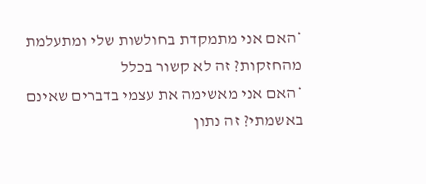*האם אני מתמקדת בחולשות שלי ומתעלמת מהחזקות? זה לא קשור בכלל
*האם אני מאשימה את עצמי בדברים שאינם באשמתי? זה נתון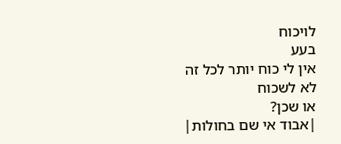לויכוח
בעע
אין לי כוח יותר לכל זה
לא לשכוח
או שכן?
|אבוד אי שם בחולות|